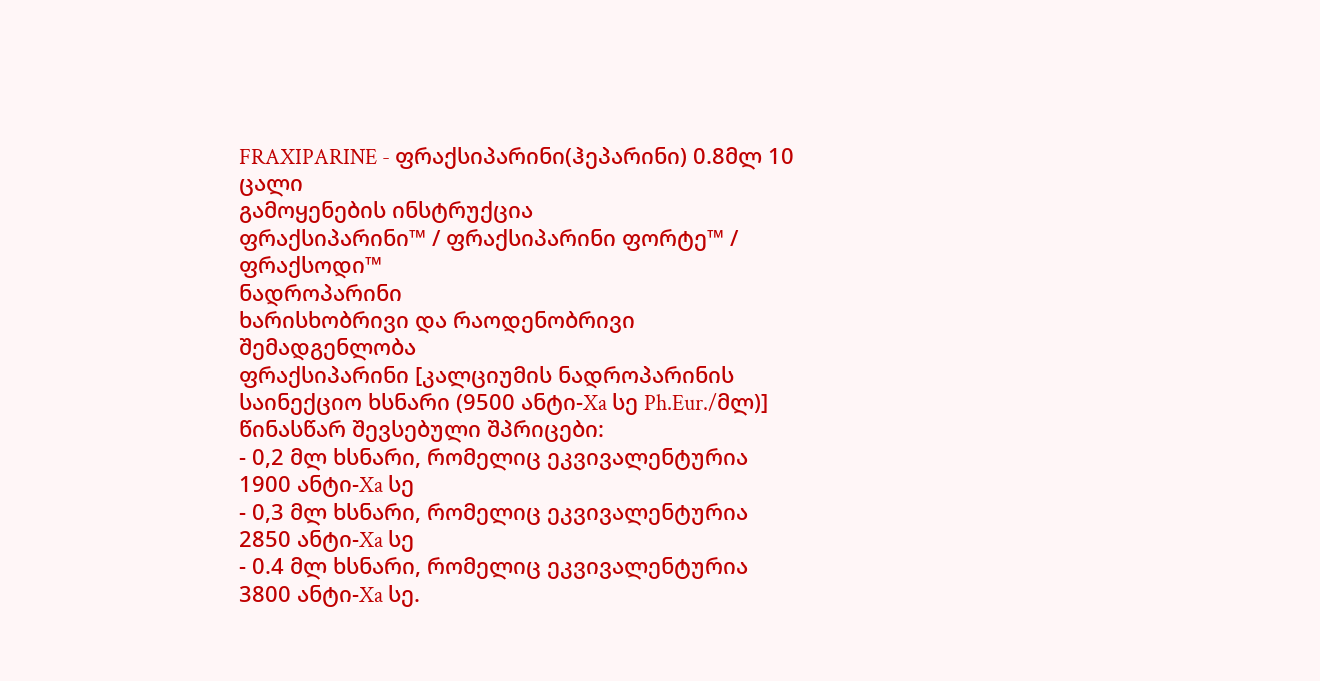FRAXIPARINE - ფრაქსიპარინი(ჰეპარინი) 0.8მლ 10 ცალი
გამოყენების ინსტრუქცია
ფრაქსიპარინი™ / ფრაქსიპარინი ფორტე™ / ფრაქსოდი™
ნადროპარინი
ხარისხობრივი და რაოდენობრივი შემადგენლობა
ფრაქსიპარინი [კალციუმის ნადროპარინის საინექციო ხსნარი (9500 ანტი-Xa სე Ph.Eur./მლ)]
წინასწარ შევსებული შპრიცები:
- 0,2 მლ ხსნარი, რომელიც ეკვივალენტურია 1900 ანტი-Xa სე
- 0,3 მლ ხსნარი, რომელიც ეკვივალენტურია 2850 ანტი-Xa სე
- 0.4 მლ ხსნარი, რომელიც ეკვივალენტურია 3800 ანტი-Xa სე.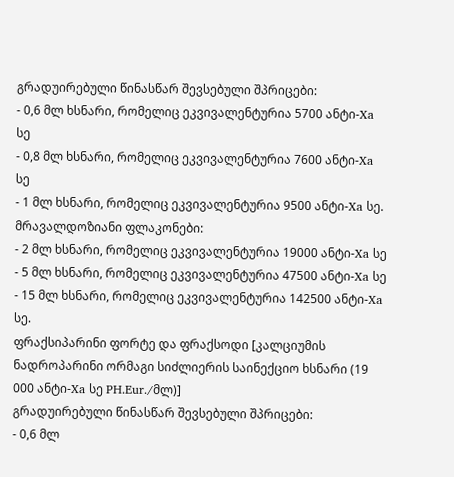გრადუირებული წინასწარ შევსებული შპრიცები:
- 0,6 მლ ხსნარი, რომელიც ეკვივალენტურია 5700 ანტი-Xa სე
- 0,8 მლ ხსნარი, რომელიც ეკვივალენტურია 7600 ანტი-Xa სე
- 1 მლ ხსნარი, რომელიც ეკვივალენტურია 9500 ანტი-Xa სე.
მრავალდოზიანი ფლაკონები:
- 2 მლ ხსნარი, რომელიც ეკვივალენტურია 19000 ანტი-Xa სე
- 5 მლ ხსნარი, რომელიც ეკვივალენტურია 47500 ანტი-Xa სე
- 15 მლ ხსნარი, რომელიც ეკვივალენტურია 142500 ანტი-Xa სე.
ფრაქსიპარინი ფორტე და ფრაქსოდი [კალციუმის ნადროპარინი ორმაგი სიძლიერის საინექციო ხსნარი (19 000 ანტი-Xa სე PH.Eur./მლ)]
გრადუირებული წინასწარ შევსებული შპრიცები:
- 0,6 მლ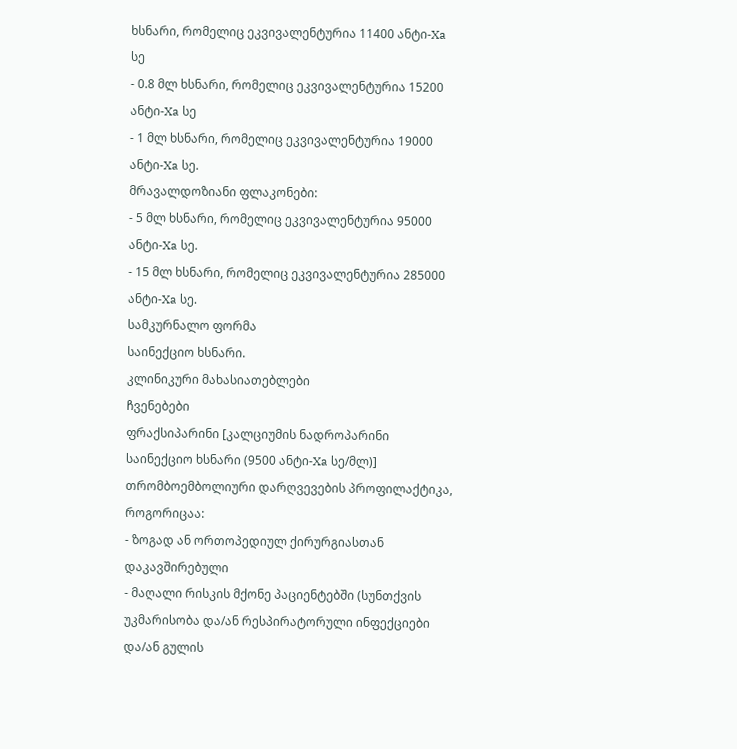ხსნარი, რომელიც ეკვივალენტურია 11400 ანტი-Xa სე
- 0.8 მლ ხსნარი, რომელიც ეკვივალენტურია 15200 ანტი-Xa სე
- 1 მლ ხსნარი, რომელიც ეკვივალენტურია 19000 ანტი-Xa სე.
მრავალდოზიანი ფლაკონები:
- 5 მლ ხსნარი, რომელიც ეკვივალენტურია 95000 ანტი-Xa სე.
- 15 მლ ხსნარი, რომელიც ეკვივალენტურია 285000 ანტი-Xa სე.
სამკურნალო ფორმა
საინექციო ხსნარი.
კლინიკური მახასიათებლები
ჩვენებები
ფრაქსიპარინი [კალციუმის ნადროპარინი საინექციო ხსნარი (9500 ანტი-Xa სე/მლ)]
თრომბოემბოლიური დარღვევების პროფილაქტიკა, როგორიცაა:
- ზოგად ან ორთოპედიულ ქირურგიასთან დაკავშირებული
- მაღალი რისკის მქონე პაციენტებში (სუნთქვის უკმარისობა და/ან რესპირატორული ინფექციები და/ან გულის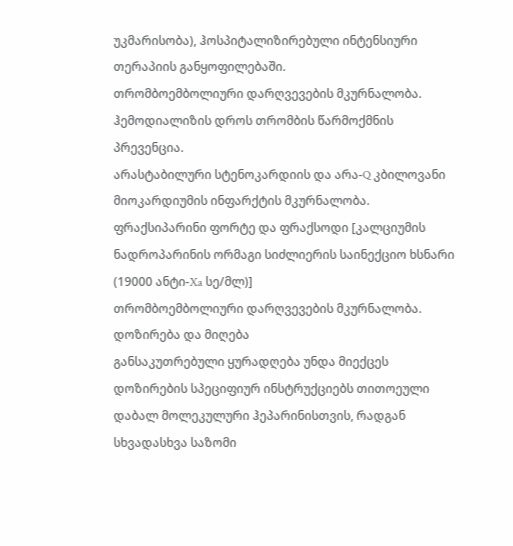უკმარისობა), ჰოსპიტალიზირებული ინტენსიური თერაპიის განყოფილებაში.
თრომბოემბოლიური დარღვევების მკურნალობა.
ჰემოდიალიზის დროს თრომბის წარმოქმნის პრევენცია.
არასტაბილური სტენოკარდიის და არა-Q კბილოვანი მიოკარდიუმის ინფარქტის მკურნალობა.
ფრაქსიპარინი ფორტე და ფრაქსოდი [კალციუმის ნადროპარინის ორმაგი სიძლიერის საინექციო ხსნარი (19000 ანტი-Xa სე/მლ)]
თრომბოემბოლიური დარღვევების მკურნალობა.
დოზირება და მიღება
განსაკუთრებული ყურადღება უნდა მიექცეს დოზირების სპეციფიურ ინსტრუქციებს თითოეული დაბალ მოლეკულური ჰეპარინისთვის, რადგან სხვადასხვა საზომი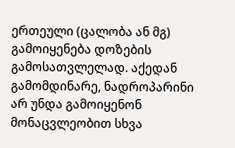ერთეული (ცალობა ან მგ) გამოიყენება დოზების გამოსათვლელად. აქედან გამომდინარე, ნადროპარინი არ უნდა გამოიყენონ მონაცვლეობით სხვა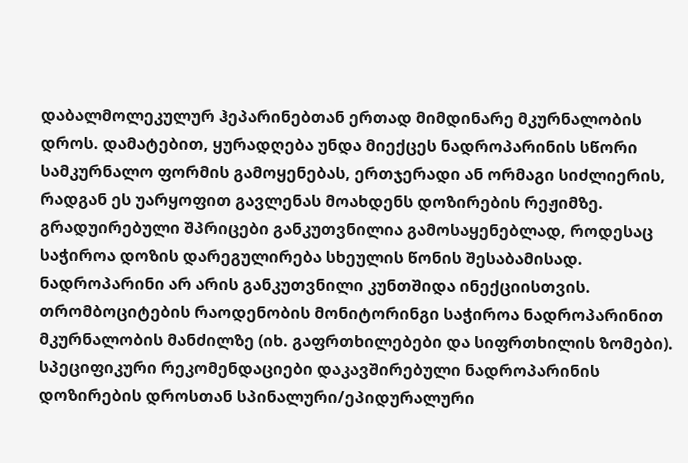დაბალმოლეკულურ ჰეპარინებთან ერთად მიმდინარე მკურნალობის დროს. დამატებით, ყურადღება უნდა მიექცეს ნადროპარინის სწორი სამკურნალო ფორმის გამოყენებას, ერთჯერადი ან ორმაგი სიძლიერის, რადგან ეს უარყოფით გავლენას მოახდენს დოზირების რეჟიმზე.
გრადუირებული შპრიცები განკუთვნილია გამოსაყენებლად, როდესაც საჭიროა დოზის დარეგულირება სხეულის წონის შესაბამისად.
ნადროპარინი არ არის განკუთვნილი კუნთშიდა ინექციისთვის.
თრომბოციტების რაოდენობის მონიტორინგი საჭიროა ნადროპარინით მკურნალობის მანძილზე (იხ. გაფრთხილებები და სიფრთხილის ზომები).
სპეციფიკური რეკომენდაციები დაკავშირებული ნადროპარინის დოზირების დროსთან სპინალური/ეპიდურალური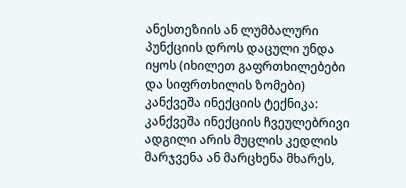ანესთეზიის ან ლუმბალური პუნქციის დროს დაცული უნდა იყოს (იხილეთ გაფრთხილებები და სიფრთხილის ზომები)
კანქვეშა ინექციის ტექნიკა:
კანქვეშა ინექციის ჩვეულებრივი ადგილი არის მუცლის კედლის მარჯვენა ან მარცხენა მხარეს,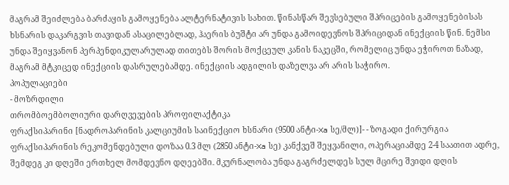მაგრამ შეიძლება ბარძაყის გამოყენება ალტერნატივის სახით. წინასწარ შევსებული შპრიცების გამოყენებისას ხსნარის დაკარგვის თავიდან ასაცილებლად, ჰაერის ბუშტი არ უნდა გამოიდევნოს შპრიციდან ინექციის წინ. ნემსი უნდა შეიყვანონ პერპენდიკულარულად თითებს შორის მოქცეულ კანის ნაკეცში, რომელიც უნდა ეჭიროთ ნაზად, მაგრამ მტკიცედ ინექციის დასრულებამდე. ინექციის ადგილის დაზელვა არ არის საჭირო.
პოპულაციები
- მოზრდილი
თრომბოემბოლიური დარღვევების პროფილაქტიკა
ფრაქსიპარინი [ნადროპარინის კალციუმის საინექციო ხსნარი (9500 ანტი-Xa სე/მლ)]- - ზოგადი ქირურგია
ფრაქსიპარინის რეკომენდებული დოზაა 0.3 მლ (2850 ანტი-Xa სე) კანქვეშ შეყვანილი, ოპერაციამდე 2-4 საათით ადრე, შემდეგ კი დღეში ერთხელ მომდევნო დღეებში. მკურნალობა უნდა გაგრძელდეს სულ მცირე შვიდი დღის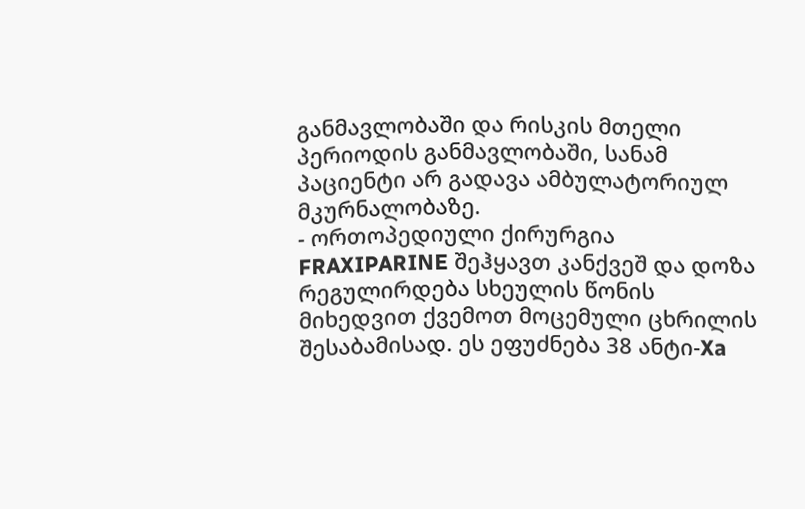განმავლობაში და რისკის მთელი პერიოდის განმავლობაში, სანამ პაციენტი არ გადავა ამბულატორიულ მკურნალობაზე.
- ორთოპედიული ქირურგია
FRAXIPARINE შეჰყავთ კანქვეშ და დოზა რეგულირდება სხეულის წონის მიხედვით ქვემოთ მოცემული ცხრილის შესაბამისად. ეს ეფუძნება 38 ანტი-Xa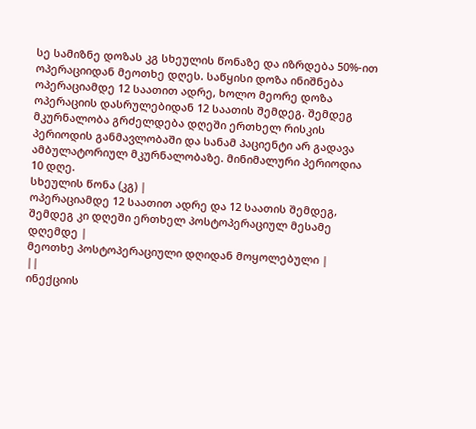სე სამიზნე დოზას კგ სხეულის წონაზე და იზრდება 50%-ით ოპერაციიდან მეოთხე დღეს. საწყისი დოზა ინიშნება ოპერაციამდე 12 საათით ადრე, ხოლო მეორე დოზა ოპერაციის დასრულებიდან 12 საათის შემდეგ. შემდეგ მკურნალობა გრძელდება დღეში ერთხელ რისკის პერიოდის განმავლობაში და სანამ პაციენტი არ გადავა ამბულატორიულ მკურნალობაზე. მინიმალური პერიოდია 10 დღე.
სხეულის წონა (კგ) |
ოპერაციამდე 12 საათით ადრე და 12 საათის შემდეგ, შემდეგ კი დღეში ერთხელ პოსტოპერაციულ მესამე დღემდე |
მეოთხე პოსტოპერაციული დღიდან მოყოლებული |
||
ინექციის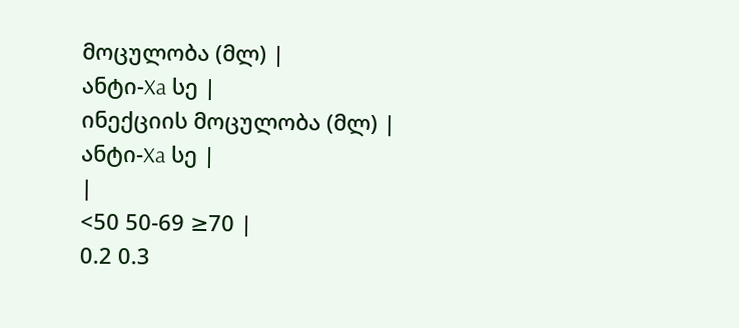მოცულობა (მლ) |
ანტი-Xa სე |
ინექციის მოცულობა (მლ) |
ანტი-Xa სე |
|
<50 50-69 ≥70 |
0.2 0.3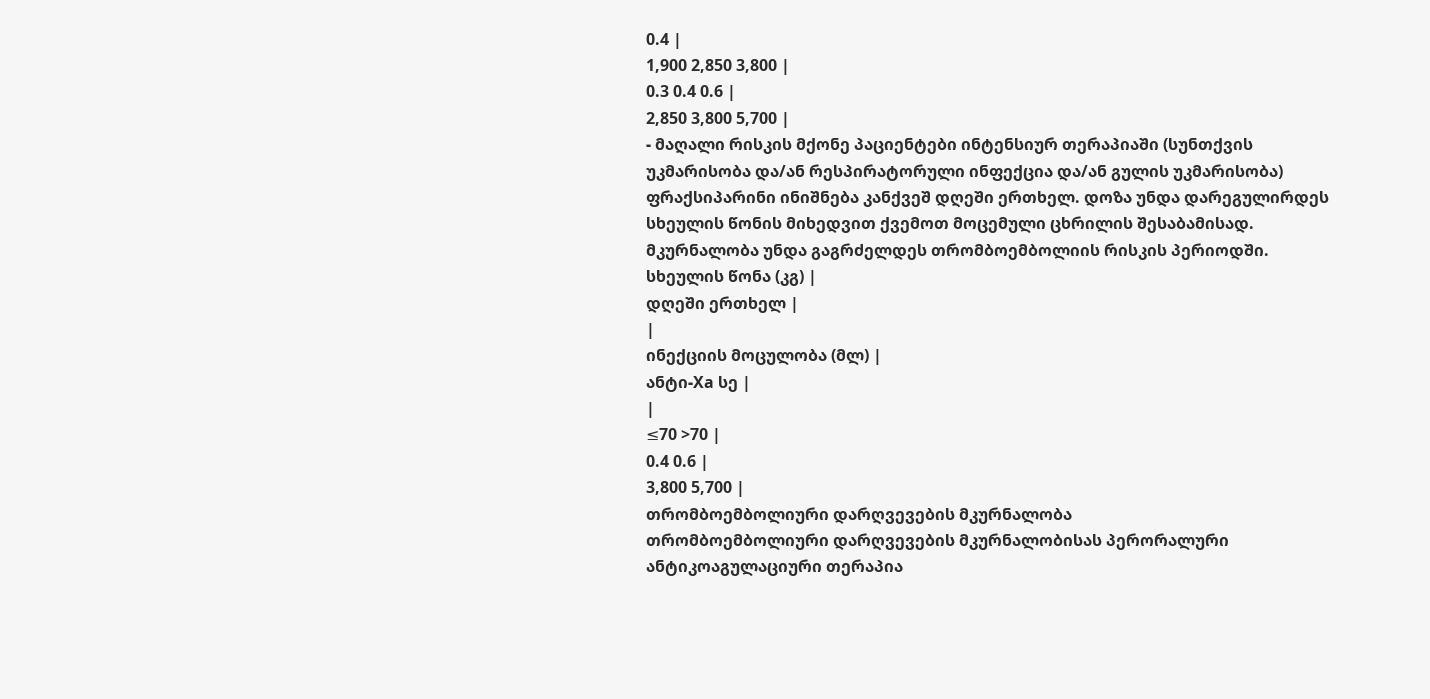0.4 |
1,900 2,850 3,800 |
0.3 0.4 0.6 |
2,850 3,800 5,700 |
- მაღალი რისკის მქონე პაციენტები ინტენსიურ თერაპიაში (სუნთქვის უკმარისობა და/ან რესპირატორული ინფექცია და/ან გულის უკმარისობა)
ფრაქსიპარინი ინიშნება კანქვეშ დღეში ერთხელ. დოზა უნდა დარეგულირდეს სხეულის წონის მიხედვით ქვემოთ მოცემული ცხრილის შესაბამისად. მკურნალობა უნდა გაგრძელდეს თრომბოემბოლიის რისკის პერიოდში.
სხეულის წონა (კგ) |
დღეში ერთხელ |
|
ინექციის მოცულობა (მლ) |
ანტი-Xa სე |
|
≤70 >70 |
0.4 0.6 |
3,800 5,700 |
თრომბოემბოლიური დარღვევების მკურნალობა
თრომბოემბოლიური დარღვევების მკურნალობისას პერორალური ანტიკოაგულაციური თერაპია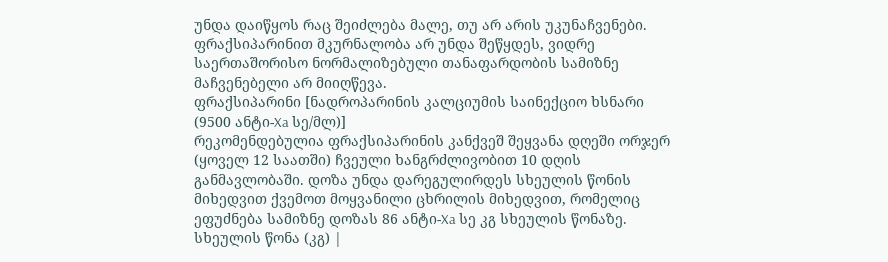უნდა დაიწყოს რაც შეიძლება მალე, თუ არ არის უკუნაჩვენები. ფრაქსიპარინით მკურნალობა არ უნდა შეწყდეს, ვიდრე საერთაშორისო ნორმალიზებული თანაფარდობის სამიზნე მაჩვენებელი არ მიიღწევა.
ფრაქსიპარინი [ნადროპარინის კალციუმის საინექციო ხსნარი (9500 ანტი-Xa სე/მლ)]
რეკომენდებულია ფრაქსიპარინის კანქვეშ შეყვანა დღეში ორჯერ (ყოველ 12 საათში) ჩვეული ხანგრძლივობით 10 დღის განმავლობაში. დოზა უნდა დარეგულირდეს სხეულის წონის მიხედვით ქვემოთ მოყვანილი ცხრილის მიხედვით, რომელიც ეფუძნება სამიზნე დოზას 86 ანტი-Xa სე კგ სხეულის წონაზე.
სხეულის წონა (კგ) |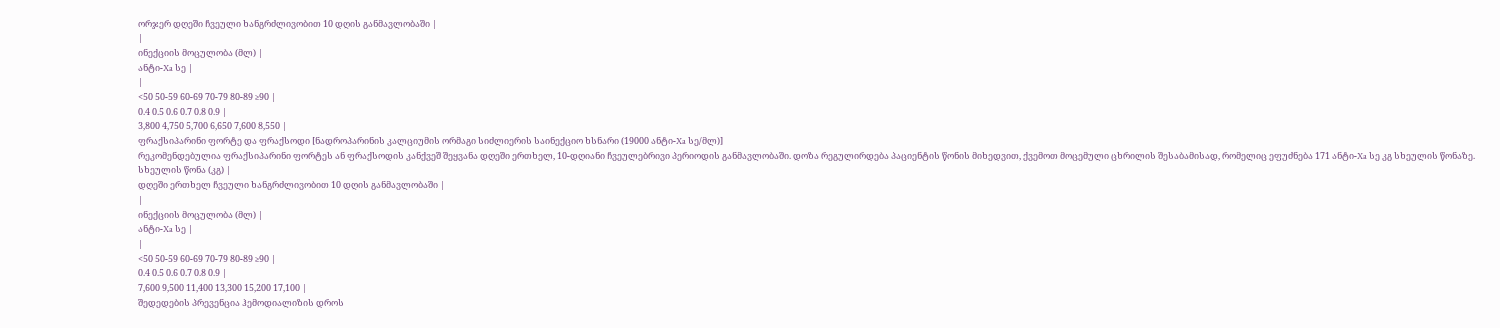ორჯერ დღეში ჩვეული ხანგრძლივობით 10 დღის განმავლობაში |
|
ინექციის მოცულობა (მლ) |
ანტი-Xa სე |
|
<50 50-59 60-69 70-79 80-89 ≥90 |
0.4 0.5 0.6 0.7 0.8 0.9 |
3,800 4,750 5,700 6,650 7,600 8,550 |
ფრაქსიპარინი ფორტე და ფრაქსოდი [ნადროპარინის კალციუმის ორმაგი სიძლიერის საინექციო ხსნარი (19000 ანტი-Xa სე/მლ)]
რეკომენდებულია ფრაქსიპარინი ფორტეს ან ფრაქსოდის კანქვეშ შეყვანა დღეში ერთხელ, 10-დღიანი ჩვეულებრივი პერიოდის განმავლობაში. დოზა რეგულირდება პაციენტის წონის მიხედვით, ქვემოთ მოცემული ცხრილის შესაბამისად, რომელიც ეფუძნება 171 ანტი-Xa სე კგ სხეულის წონაზე.
სხეულის წონა (კგ) |
დღეში ერთხელ ჩვეული ხანგრძლივობით 10 დღის განმავლობაში |
|
ინექციის მოცულობა (მლ) |
ანტი-Xa სე |
|
<50 50-59 60-69 70-79 80-89 ≥90 |
0.4 0.5 0.6 0.7 0.8 0.9 |
7,600 9,500 11,400 13,300 15,200 17,100 |
შედედების პრევენცია ჰემოდიალიზის დროს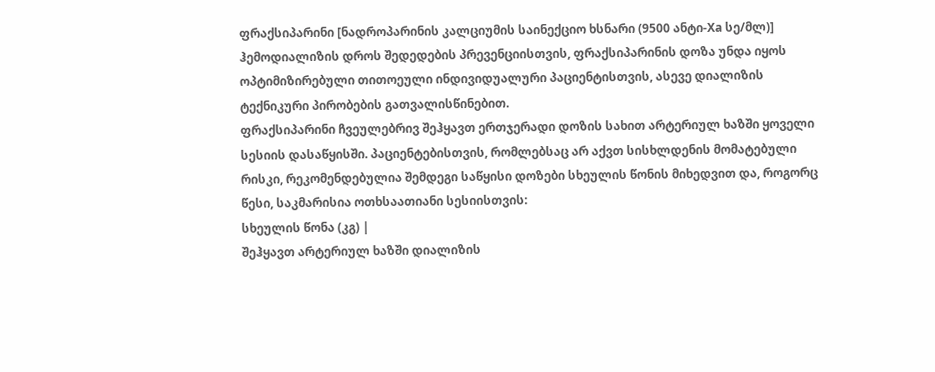ფრაქსიპარინი [ნადროპარინის კალციუმის საინექციო ხსნარი (9500 ანტი-Xa სე/მლ)]
ჰემოდიალიზის დროს შედედების პრევენციისთვის, ფრაქსიპარინის დოზა უნდა იყოს ოპტიმიზირებული თითოეული ინდივიდუალური პაციენტისთვის, ასევე დიალიზის ტექნიკური პირობების გათვალისწინებით.
ფრაქსიპარინი ჩვეულებრივ შეჰყავთ ერთჯერადი დოზის სახით არტერიულ ხაზში ყოველი სესიის დასაწყისში. პაციენტებისთვის, რომლებსაც არ აქვთ სისხლდენის მომატებული რისკი, რეკომენდებულია შემდეგი საწყისი დოზები სხეულის წონის მიხედვით და, როგორც წესი, საკმარისია ოთხსაათიანი სესიისთვის:
სხეულის წონა (კგ) |
შეჰყავთ არტერიულ ხაზში დიალიზის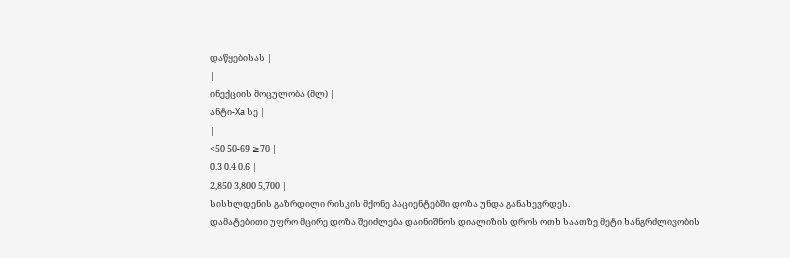დაწყებისას |
|
ინექციის მოცულობა (მლ) |
ანტი-Xa სე |
|
<50 50-69 ≥70 |
0.3 0.4 0.6 |
2,850 3,800 5,700 |
სისხლდენის გაზრდილი რისკის მქონე პაციენტებში დოზა უნდა განახევრდეს.
დამატებითი უფრო მცირე დოზა შეიძლება დაინიშნოს დიალიზის დროს ოთხ საათზე მეტი ხანგრძლივობის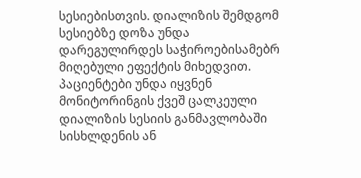სესიებისთვის. დიალიზის შემდგომ სესიებზე დოზა უნდა დარეგულირდეს საჭიროებისამებრ მიღებული ეფექტის მიხედვით.
პაციენტები უნდა იყვნენ მონიტორინგის ქვეშ ცალკეული დიალიზის სესიის განმავლობაში სისხლდენის ან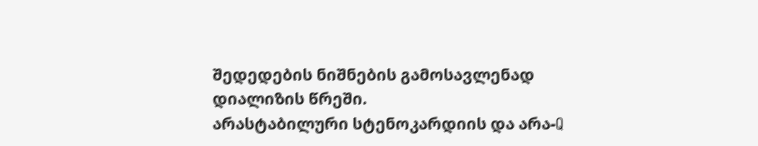შედედების ნიშნების გამოსავლენად დიალიზის წრეში.
არასტაბილური სტენოკარდიის და არა-Q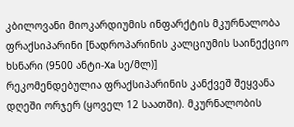კბილოვანი მიოკარდიუმის ინფარქტის მკურნალობა
ფრაქსიპარინი [ნადროპარინის კალციუმის საინექციო ხსნარი (9500 ანტი-Xa სე/მლ)]
რეკომენდებულია ფრაქსიპარინის კანქვეშ შეყვანა დღეში ორჯერ (ყოველ 12 საათში). მკურნალობის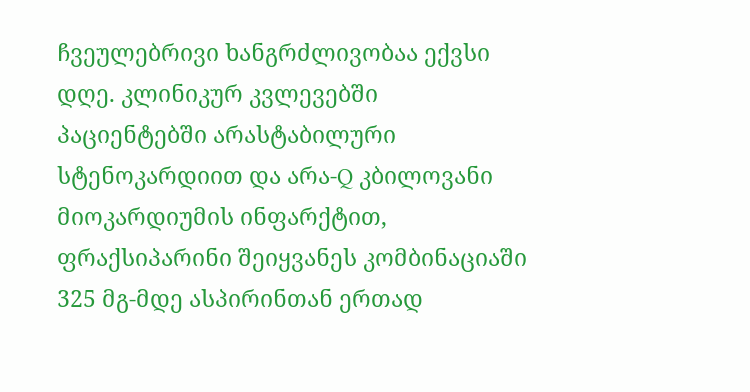ჩვეულებრივი ხანგრძლივობაა ექვსი დღე. კლინიკურ კვლევებში პაციენტებში არასტაბილური სტენოკარდიით და არა-Q კბილოვანი მიოკარდიუმის ინფარქტით, ფრაქსიპარინი შეიყვანეს კომბინაციაში 325 მგ-მდე ასპირინთან ერთად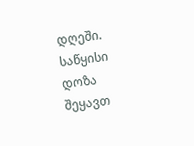დღეში.
საწყისი დოზა შეყავთ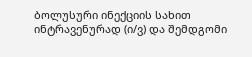ბოლუსური ინექციის სახით ინტრავენურად (ი/ვ) და შემდგომი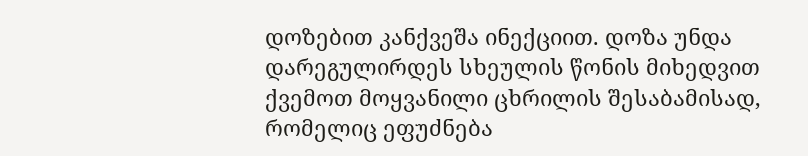დოზებით კანქვეშა ინექციით. დოზა უნდა დარეგულირდეს სხეულის წონის მიხედვით ქვემოთ მოყვანილი ცხრილის შესაბამისად, რომელიც ეფუძნება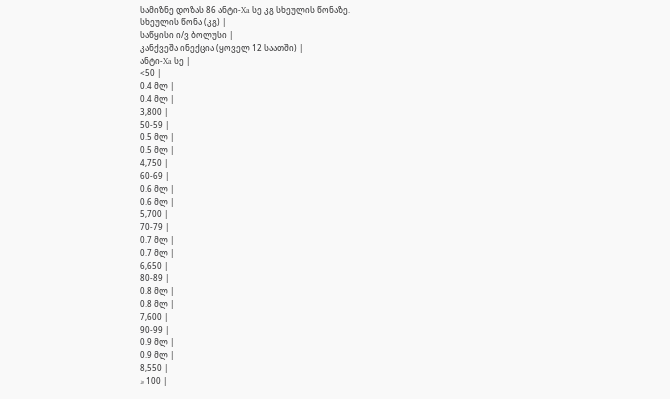სამიზნე დოზას 86 ანტი-Xa სე კგ სხეულის წონაზე.
სხეულის წონა (კგ) |
საწყისი ი/ვ ბოლუსი |
კანქვეშა ინექცია (ყოველ 12 საათში) |
ანტი-Xa სე |
<50 |
0.4 მლ |
0.4 მლ |
3,800 |
50-59 |
0.5 მლ |
0.5 მლ |
4,750 |
60-69 |
0.6 მლ |
0.6 მლ |
5,700 |
70-79 |
0.7 მლ |
0.7 მლ |
6,650 |
80-89 |
0.8 მლ |
0.8 მლ |
7,600 |
90-99 |
0.9 მლ |
0.9 მლ |
8,550 |
≥ 100 |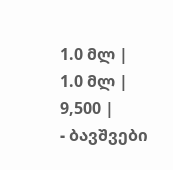1.0 მლ |
1.0 მლ |
9,500 |
- ბავშვები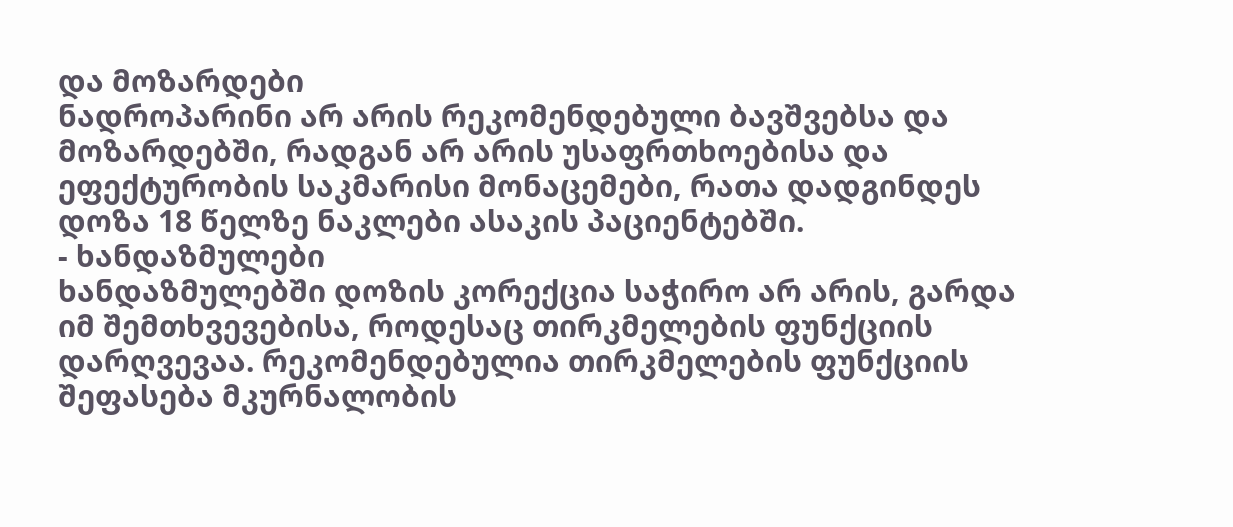და მოზარდები
ნადროპარინი არ არის რეკომენდებული ბავშვებსა და მოზარდებში, რადგან არ არის უსაფრთხოებისა და ეფექტურობის საკმარისი მონაცემები, რათა დადგინდეს დოზა 18 წელზე ნაკლები ასაკის პაციენტებში.
- ხანდაზმულები
ხანდაზმულებში დოზის კორექცია საჭირო არ არის, გარდა იმ შემთხვევებისა, როდესაც თირკმელების ფუნქციის დარღვევაა. რეკომენდებულია თირკმელების ფუნქციის შეფასება მკურნალობის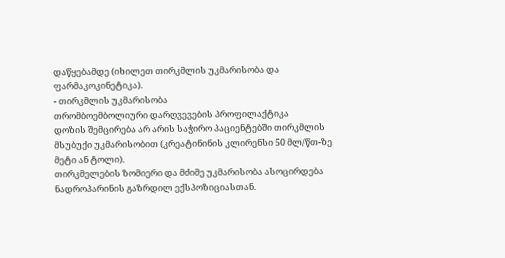დაწყებამდე (იხილეთ თირკმლის უკმარისობა და ფარმაკოკინეტიკა).
- თირკმლის უკმარისობა
თრომბოემბოლიური დარღვევების პროფილაქტიკა
დოზის შემცირება არ არის საჭირო პაციენტებში თირკმლის მსუბუქი უკმარისობით (კრეატინინის კლირენსი 50 მლ/წთ-ზე მეტი ან ტოლი).
თირკმელების ზომიერი და მძიმე უკმარისობა ასოცირდება ნადროპარინის გაზრდილ ექსპოზიციასთან.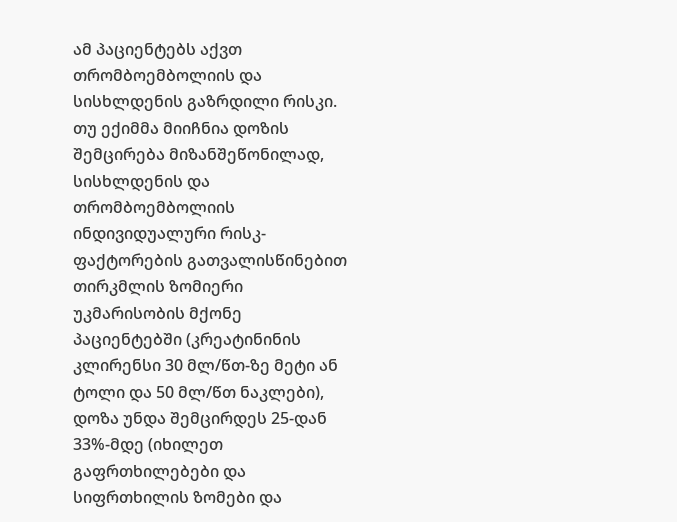ამ პაციენტებს აქვთ თრომბოემბოლიის და სისხლდენის გაზრდილი რისკი.
თუ ექიმმა მიიჩნია დოზის შემცირება მიზანშეწონილად, სისხლდენის და თრომბოემბოლიის ინდივიდუალური რისკ-ფაქტორების გათვალისწინებით თირკმლის ზომიერი უკმარისობის მქონე პაციენტებში (კრეატინინის კლირენსი 30 მლ/წთ-ზე მეტი ან ტოლი და 50 მლ/წთ ნაკლები), დოზა უნდა შემცირდეს 25-დან 33%-მდე (იხილეთ გაფრთხილებები და სიფრთხილის ზომები და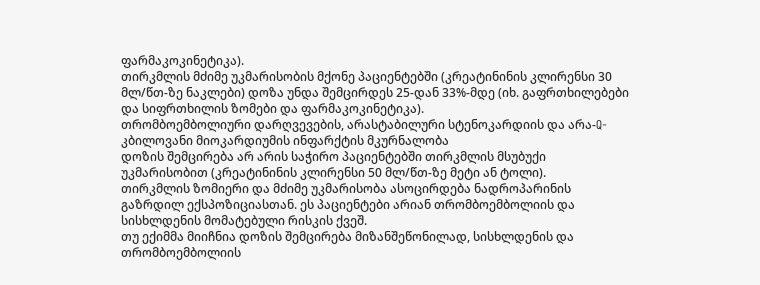ფარმაკოკინეტიკა).
თირკმლის მძიმე უკმარისობის მქონე პაციენტებში (კრეატინინის კლირენსი 30 მლ/წთ-ზე ნაკლები) დოზა უნდა შემცირდეს 25-დან 33%-მდე (იხ. გაფრთხილებები და სიფრთხილის ზომები და ფარმაკოკინეტიკა).
თრომბოემბოლიური დარღვევების, არასტაბილური სტენოკარდიის და არა-Q-კბილოვანი მიოკარდიუმის ინფარქტის მკურნალობა
დოზის შემცირება არ არის საჭირო პაციენტებში თირკმლის მსუბუქი უკმარისობით (კრეატინინის კლირენსი 50 მლ/წთ-ზე მეტი ან ტოლი).
თირკმლის ზომიერი და მძიმე უკმარისობა ასოცირდება ნადროპარინის გაზრდილ ექსპოზიციასთან. ეს პაციენტები არიან თრომბოემბოლიის და სისხლდენის მომატებული რისკის ქვეშ.
თუ ექიმმა მიიჩნია დოზის შემცირება მიზანშეწონილად, სისხლდენის და თრომბოემბოლიის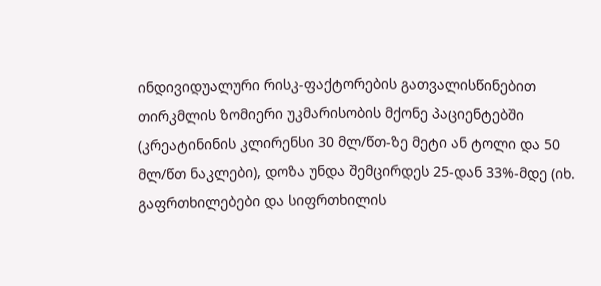ინდივიდუალური რისკ-ფაქტორების გათვალისწინებით თირკმლის ზომიერი უკმარისობის მქონე პაციენტებში (კრეატინინის კლირენსი 30 მლ/წთ-ზე მეტი ან ტოლი და 50 მლ/წთ ნაკლები), დოზა უნდა შემცირდეს 25-დან 33%-მდე (იხ. გაფრთხილებები და სიფრთხილის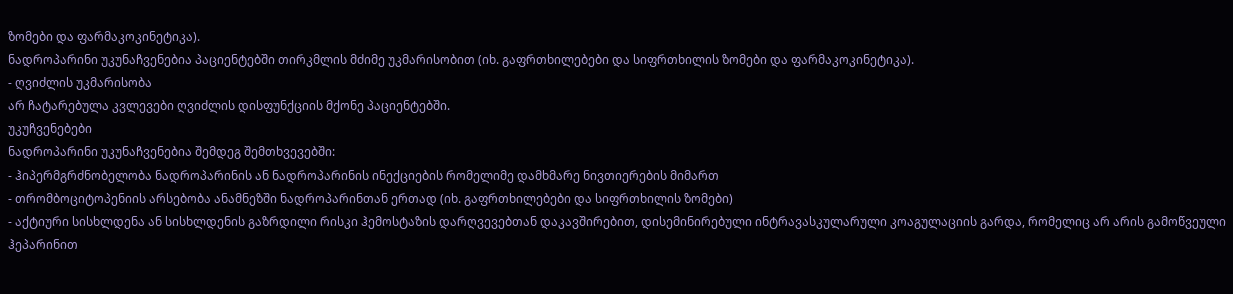ზომები და ფარმაკოკინეტიკა).
ნადროპარინი უკუნაჩვენებია პაციენტებში თირკმლის მძიმე უკმარისობით (იხ. გაფრთხილებები და სიფრთხილის ზომები და ფარმაკოკინეტიკა).
- ღვიძლის უკმარისობა
არ ჩატარებულა კვლევები ღვიძლის დისფუნქციის მქონე პაციენტებში.
უკუჩვენებები
ნადროპარინი უკუნაჩვენებია შემდეგ შემთხვევებში:
- ჰიპერმგრძნობელობა ნადროპარინის ან ნადროპარინის ინექციების რომელიმე დამხმარე ნივთიერების მიმართ
- თრომბოციტოპენიის არსებობა ანამნეზში ნადროპარინთან ერთად (იხ. გაფრთხილებები და სიფრთხილის ზომები)
- აქტიური სისხლდენა ან სისხლდენის გაზრდილი რისკი ჰემოსტაზის დარღვევებთან დაკავშირებით, დისემინირებული ინტრავასკულარული კოაგულაციის გარდა, რომელიც არ არის გამოწვეული ჰეპარინით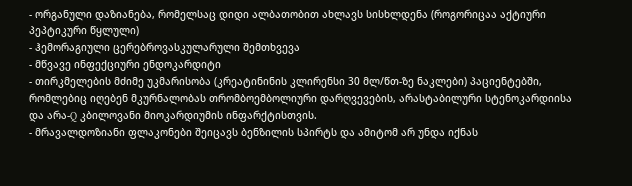- ორგანული დაზიანება, რომელსაც დიდი ალბათობით ახლავს სისხლდენა (როგორიცაა აქტიური პეპტიკური წყლული)
- ჰემორაგიული ცერებროვასკულარული შემთხვევა
- მწვავე ინფექციური ენდოკარდიტი
- თირკმელების მძიმე უკმარისობა (კრეატინინის კლირენსი 30 მლ/წთ-ზე ნაკლები) პაციენტებში, რომლებიც იღებენ მკურნალობას თრომბოემბოლიური დარღვევების, არასტაბილური სტენოკარდიისა და არა-Q კბილოვანი მიოკარდიუმის ინფარქტისთვის.
- მრავალდოზიანი ფლაკონები შეიცავს ბენზილის სპირტს და ამიტომ არ უნდა იქნას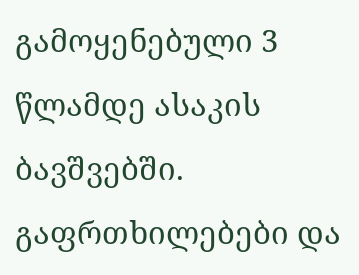გამოყენებული 3 წლამდე ასაკის ბავშვებში.
გაფრთხილებები და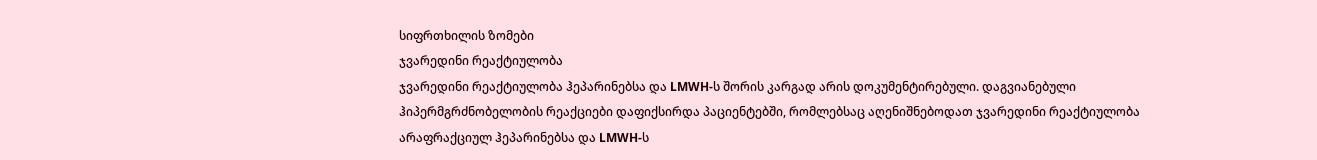სიფრთხილის ზომები
ჯვარედინი რეაქტიულობა
ჯვარედინი რეაქტიულობა ჰეპარინებსა და LMWH-ს შორის კარგად არის დოკუმენტირებული. დაგვიანებული ჰიპერმგრძნობელობის რეაქციები დაფიქსირდა პაციენტებში, რომლებსაც აღენიშნებოდათ ჯვარედინი რეაქტიულობა არაფრაქციულ ჰეპარინებსა და LMWH-ს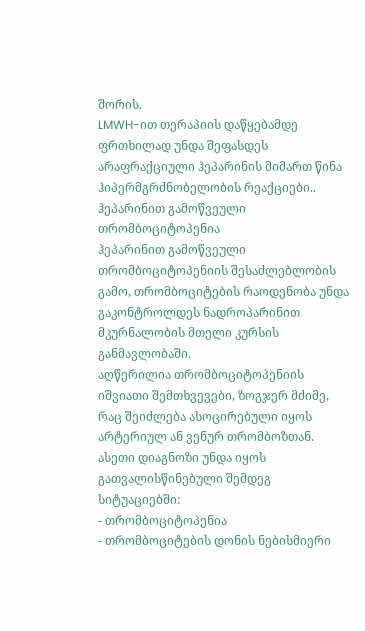შორის.
LMWH-ით თერაპიის დაწყებამდე ფრთხილად უნდა შეფასდეს არაფრაქციული ჰეპარინის მიმართ წინა ჰიპერმგრძნობელობის რეაქციები..
ჰეპარინით გამოწვეული თრომბოციტოპენია
ჰეპარინით გამოწვეული თრომბოციტოპენიის შესაძლებლობის გამო, თრომბოციტების რაოდენობა უნდა გაკონტროლდეს ნადროპარინით მკურნალობის მთელი კურსის განმავლობაში.
აღწერილია თრომბოციტოპენიის იშვიათი შემთხვევები, ზოგჯერ მძიმე, რაც შეიძლება ასოცირებული იყოს არტერიულ ან ვენურ თრომბოზთან. ასეთი დიაგნოზი უნდა იყოს გათვალისწინებული შემდეგ სიტუაციებში:
- თრომბოციტოპენია
- თრომბოციტების დონის ნებისმიერი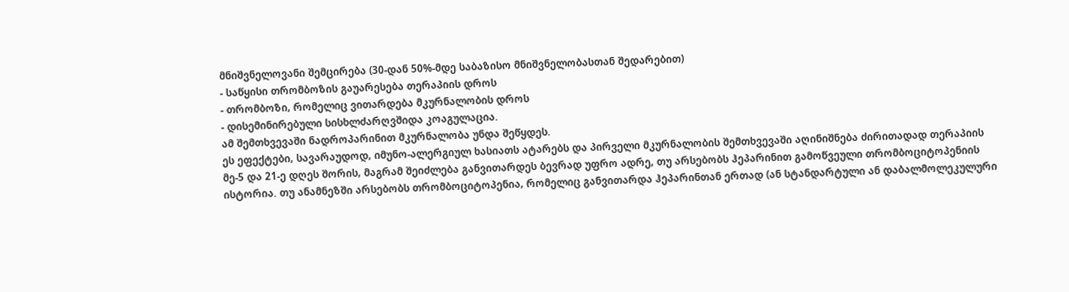მნიშვნელოვანი შემცირება (30-დან 50%-მდე საბაზისო მნიშვნელობასთან შედარებით)
- საწყისი თრომბოზის გაუარესება თერაპიის დროს
- თრომბოზი, რომელიც ვითარდება მკურნალობის დროს
- დისემინირებული სისხლძარღვშიდა კოაგულაცია.
ამ შემთხვევაში ნადროპარინით მკურნალობა უნდა შეწყდეს.
ეს ეფექტები, სავარაუდოდ, იმუნო-ალერგიულ ხასიათს ატარებს და პირველი მკურნალობის შემთხვევაში აღინიშნება ძირითადად თერაპიის მე-5 და 21-ე დღეს შორის, მაგრამ შეიძლება განვითარდეს ბევრად უფრო ადრე, თუ არსებობს ჰეპარინით გამოწვეული თრომბოციტოპენიის ისტორია. თუ ანამნეზში არსებობს თრომბოციტოპენია, რომელიც განვითარდა ჰეპარინთან ერთად (ან სტანდარტული ან დაბალმოლეკულური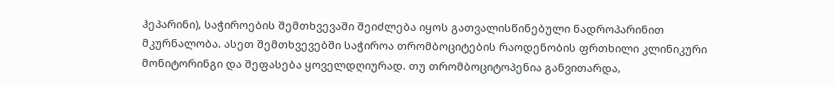ჰეპარინი), საჭიროების შემთხვევაში შეიძლება იყოს გათვალისწინებული ნადროპარინით მკურნალობა. ასეთ შემთხვევებში საჭიროა თრომბოციტების რაოდენობის ფრთხილი კლინიკური მონიტორინგი და შეფასება ყოველდღიურად. თუ თრომბოციტოპენია განვითარდა,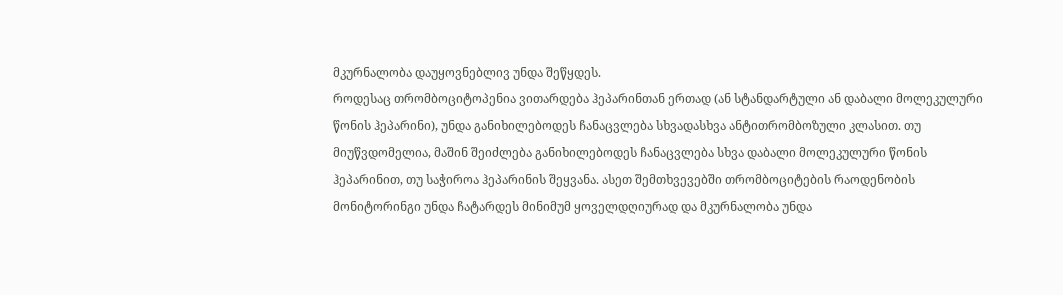მკურნალობა დაუყოვნებლივ უნდა შეწყდეს.
როდესაც თრომბოციტოპენია ვითარდება ჰეპარინთან ერთად (ან სტანდარტული ან დაბალი მოლეკულური წონის ჰეპარინი), უნდა განიხილებოდეს ჩანაცვლება სხვადასხვა ანტითრომბოზული კლასით. თუ მიუწვდომელია, მაშინ შეიძლება განიხილებოდეს ჩანაცვლება სხვა დაბალი მოლეკულური წონის ჰეპარინით, თუ საჭიროა ჰეპარინის შეყვანა. ასეთ შემთხვევებში თრომბოციტების რაოდენობის მონიტორინგი უნდა ჩატარდეს მინიმუმ ყოველდღიურად და მკურნალობა უნდა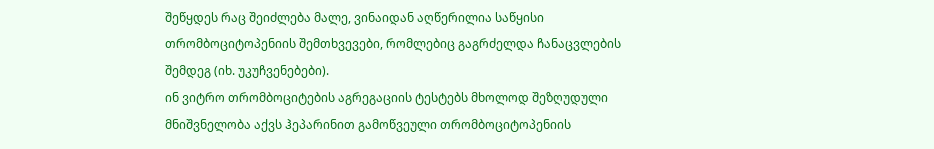შეწყდეს რაც შეიძლება მალე, ვინაიდან აღწერილია საწყისი თრომბოციტოპენიის შემთხვევები, რომლებიც გაგრძელდა ჩანაცვლების შემდეგ (იხ. უკუჩვენებები).
ინ ვიტრო თრომბოციტების აგრეგაციის ტესტებს მხოლოდ შეზღუდული მნიშვნელობა აქვს ჰეპარინით გამოწვეული თრომბოციტოპენიის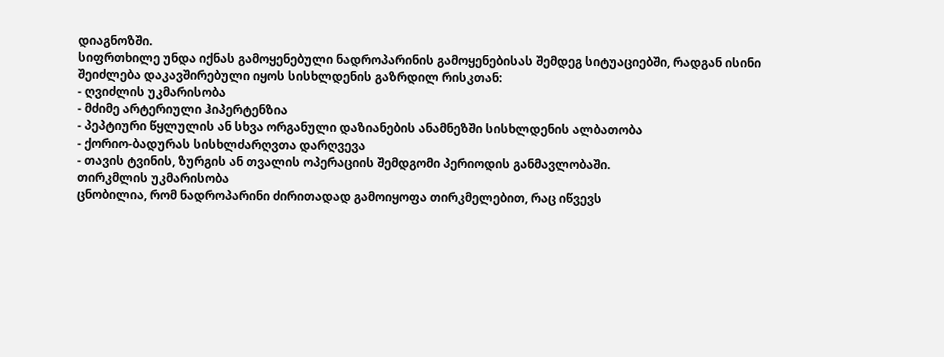დიაგნოზში.
სიფრთხილე უნდა იქნას გამოყენებული ნადროპარინის გამოყენებისას შემდეგ სიტუაციებში, რადგან ისინი შეიძლება დაკავშირებული იყოს სისხლდენის გაზრდილ რისკთან:
- ღვიძლის უკმარისობა
- მძიმე არტერიული ჰიპერტენზია
- პეპტიური წყლულის ან სხვა ორგანული დაზიანების ანამნეზში სისხლდენის ალბათობა
- ქორიო-ბადურას სისხლძარღვთა დარღვევა
- თავის ტვინის, ზურგის ან თვალის ოპერაციის შემდგომი პერიოდის განმავლობაში.
თირკმლის უკმარისობა
ცნობილია, რომ ნადროპარინი ძირითადად გამოიყოფა თირკმელებით, რაც იწვევს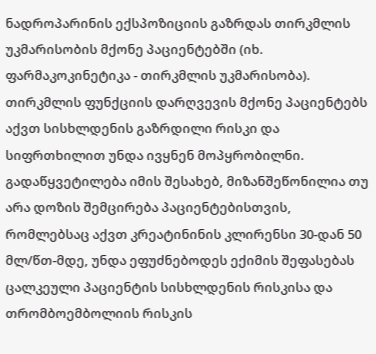ნადროპარინის ექსპოზიციის გაზრდას თირკმლის უკმარისობის მქონე პაციენტებში (იხ. ფარმაკოკინეტიკა - თირკმლის უკმარისობა). თირკმლის ფუნქციის დარღვევის მქონე პაციენტებს აქვთ სისხლდენის გაზრდილი რისკი და სიფრთხილით უნდა ივყნენ მოპყრობილნი.
გადაწყვეტილება იმის შესახებ, მიზანშეწონილია თუ არა დოზის შემცირება პაციენტებისთვის, რომლებსაც აქვთ კრეატინინის კლირენსი 30-დან 50 მლ/წთ-მდე, უნდა ეფუძნებოდეს ექიმის შეფასებას ცალკეული პაციენტის სისხლდენის რისკისა და თრომბოემბოლიის რისკის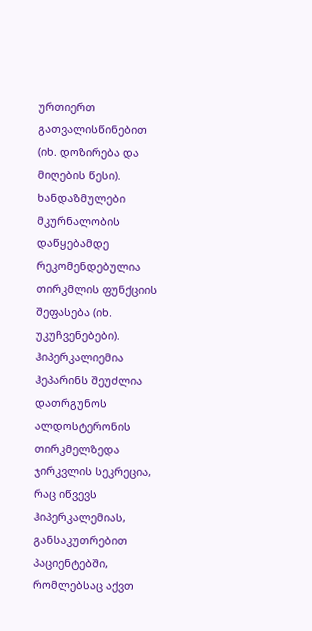ურთიერთ გათვალისწინებით (იხ. დოზირება და მიღების წესი).
ხანდაზმულები
მკურნალობის დაწყებამდე რეკომენდებულია თირკმლის ფუნქციის შეფასება (იხ. უკუჩვენებები).
ჰიპერკალიემია
ჰეპარინს შეუძლია დათრგუნოს ალდოსტერონის თირკმელზედა ჯირკვლის სეკრეცია, რაც იწვევს ჰიპერკალემიას, განსაკუთრებით პაციენტებში, რომლებსაც აქვთ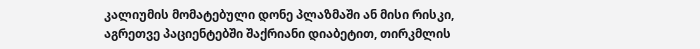კალიუმის მომატებული დონე პლაზმაში ან მისი რისკი, აგრეთვე პაციენტებში შაქრიანი დიაბეტით, თირკმლის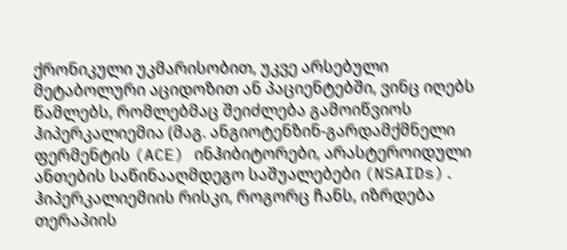ქრონიკული უკმარისობით, უკვე არსებული მეტაბოლური აციდოზით ან პაციენტებში, ვინც იღებს წამლებს, რომლებმაც შეიძლება გამოიწვიოს ჰიპერკალიემია (მაგ. ანგიოტენზინ-გარდამქმნელი ფერმენტის (ACE) ინჰიბიტორები, არასტეროიდული ანთების საწინააღმდეგო საშუალებები (NSAIDs).
ჰიპერკალიემიის რისკი, როგორც ჩანს, იზრდება თერაპიის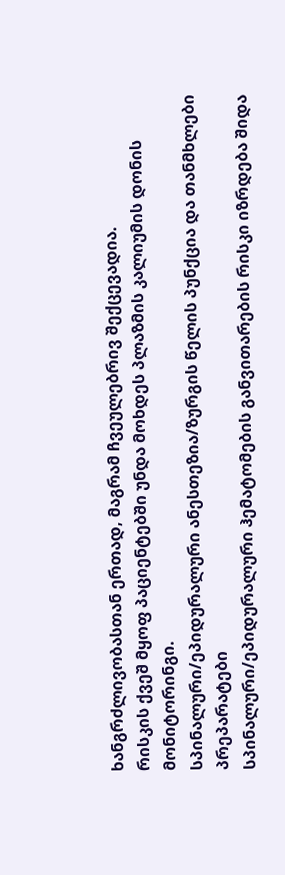ხანგრძლივობასთან ერთად, მაგრამ ჩვეულებრივ შექცევადია.
რისკის ქვეშ მყოფ პაციენტებში უნდა მოხდეს პლაზმის კალიუმის დონის მონიტორინგი.
სპინალური/ეპიდურალური ანესთეზია/ზურგის წელის პუნქცია და თანმხლები პრეპარატები
სპინალური/ეპიდურალური ჰემატომების განვითარების რისკი იზრდება შიდა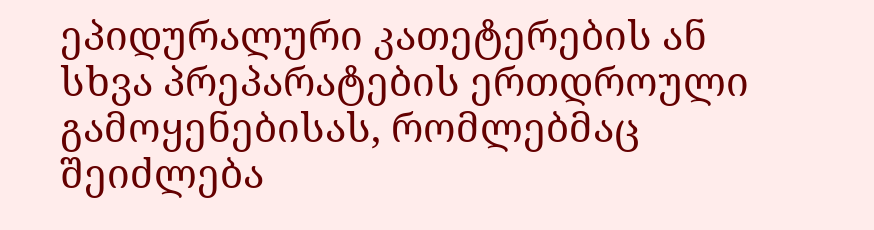ეპიდურალური კათეტერების ან სხვა პრეპარატების ერთდროული გამოყენებისას, რომლებმაც შეიძლება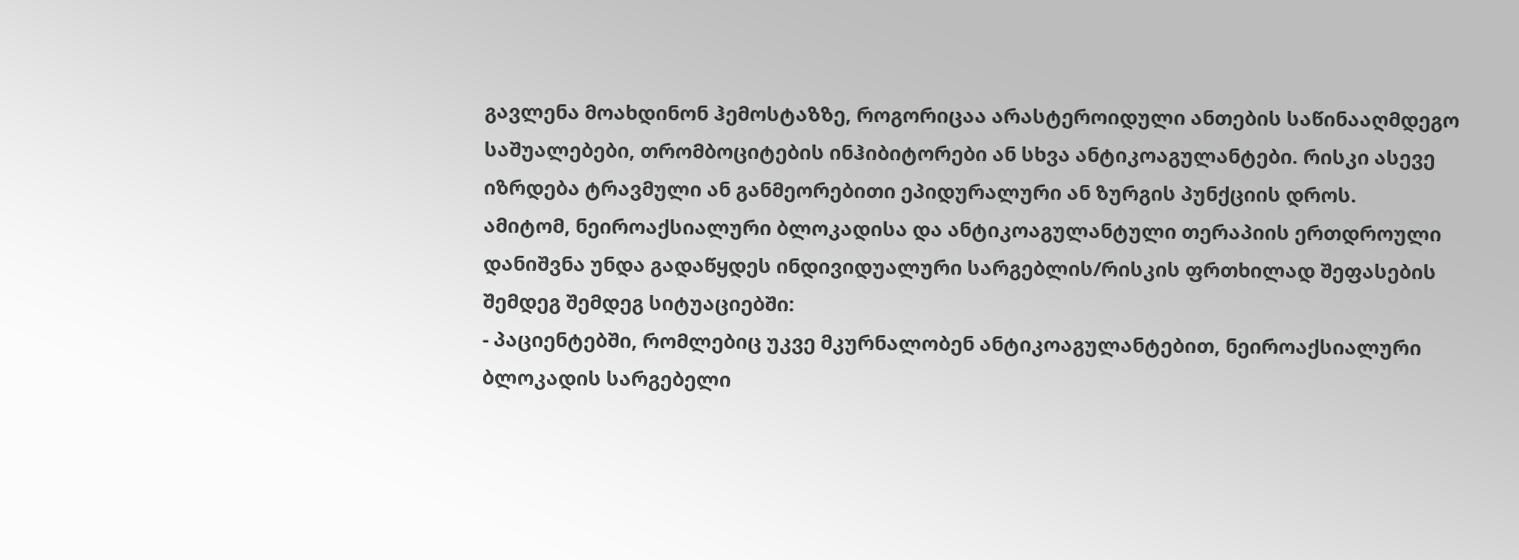გავლენა მოახდინონ ჰემოსტაზზე, როგორიცაა არასტეროიდული ანთების საწინააღმდეგო საშუალებები, თრომბოციტების ინჰიბიტორები ან სხვა ანტიკოაგულანტები. რისკი ასევე იზრდება ტრავმული ან განმეორებითი ეპიდურალური ან ზურგის პუნქციის დროს.
ამიტომ, ნეიროაქსიალური ბლოკადისა და ანტიკოაგულანტული თერაპიის ერთდროული დანიშვნა უნდა გადაწყდეს ინდივიდუალური სარგებლის/რისკის ფრთხილად შეფასების შემდეგ შემდეგ სიტუაციებში:
- პაციენტებში, რომლებიც უკვე მკურნალობენ ანტიკოაგულანტებით, ნეიროაქსიალური ბლოკადის სარგებელი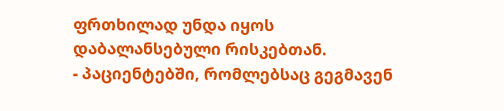ფრთხილად უნდა იყოს დაბალანსებული რისკებთან.
- პაციენტებში, რომლებსაც გეგმავენ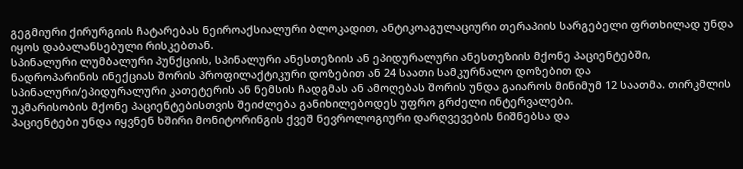გეგმიური ქირურგიის ჩატარებას ნეიროაქსიალური ბლოკადით, ანტიკოაგულაციური თერაპიის სარგებელი ფრთხილად უნდა იყოს დაბალანსებული რისკებთან.
სპინალური ლუმბალური პუნქციის, სპინალური ანესთეზიის ან ეპიდურალური ანესთეზიის მქონე პაციენტებში, ნადროპარინის ინექციას შორის პროფილაქტიკური დოზებით ან 24 საათი სამკურნალო დოზებით და სპინალური/ეპიდურალური კათეტერის ან ნემსის ჩადგმას ან ამოღებას შორის უნდა გაიაროს მინიმუმ 12 საათმა. თირკმლის უკმარისობის მქონე პაციენტებისთვის შეიძლება განიხილებოდეს უფრო გრძელი ინტერვალები.
პაციენტები უნდა იყვნენ ხშირი მონიტორინგის ქვეშ ნევროლოგიური დარღვევების ნიშნებსა და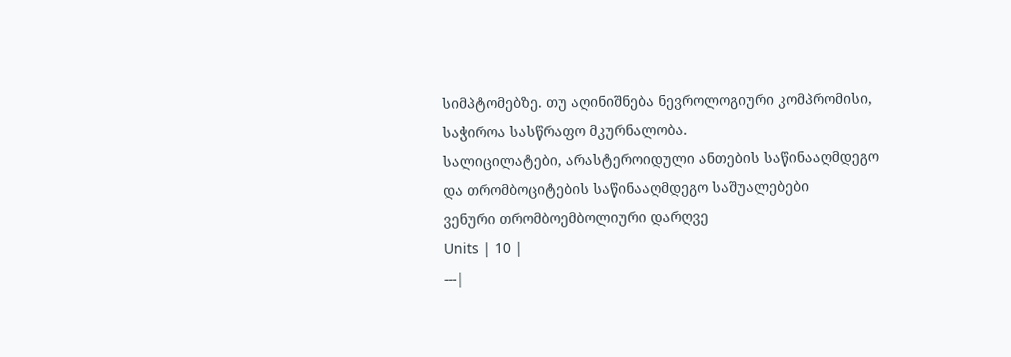სიმპტომებზე. თუ აღინიშნება ნევროლოგიური კომპრომისი, საჭიროა სასწრაფო მკურნალობა.
სალიცილატები, არასტეროიდული ანთების საწინააღმდეგო და თრომბოციტების საწინააღმდეგო საშუალებები
ვენური თრომბოემბოლიური დარღვე
Units | 10 |
---|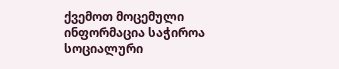ქვემოთ მოცემული ინფორმაცია საჭიროა სოციალური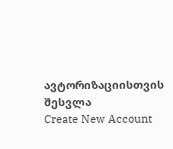ავტორიზაციისთვის
შესვლა
Create New Account